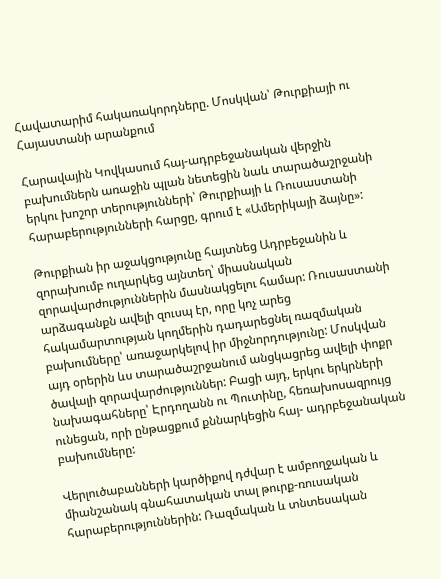Հավատարիմ հակառակորդները. Մոսկվան՝ Թուրքիայի ու Հայաստանի արանքում

Հարավային Կովկասում հայ-ադրբեջանական վերջին բախումներն առաջին պլան նետեցին նաև տարածաշրջանի երկու խոշոր տերությունների՝ Թուրքիայի և Ռուսաստանի հարաբերությունների հարցը, գրում է «Ամերիկայի ձայնը»:

Թուրքիան իր աջակցությունը հայտնեց Ադրբեջանին և զորախումբ ուղարկեց այնտեղ՝ միասնական զորավարժություններին մասնակցելու համար: Ռուսաստանի արձագանքն ավելի զուսպ էր, որը կոչ արեց հակամարտության կողմերին դադարեցնել ռազմական բախումները՝ առաջարկելով իր միջնորդությունը: Մոսկվան այդ օրերին ևս տարածաշրջանում անցկացրեց ավելի փոքր ծավալի զորավարժություններ: Բացի այդ, երկու երկրների նախագահները՝ Էրդողանն ու Պուտինը, հեռախոսազրույց ունեցան, որի ընթացքում քննարկեցին հայ- ադրբեջանական բախումները:

Վերլուծաբանների կարծիքով դժվար է ամբողջական և միանշանակ գնահատական տալ թուրք-ռուսական հարաբերություններին: Ռազմական և տնտեսական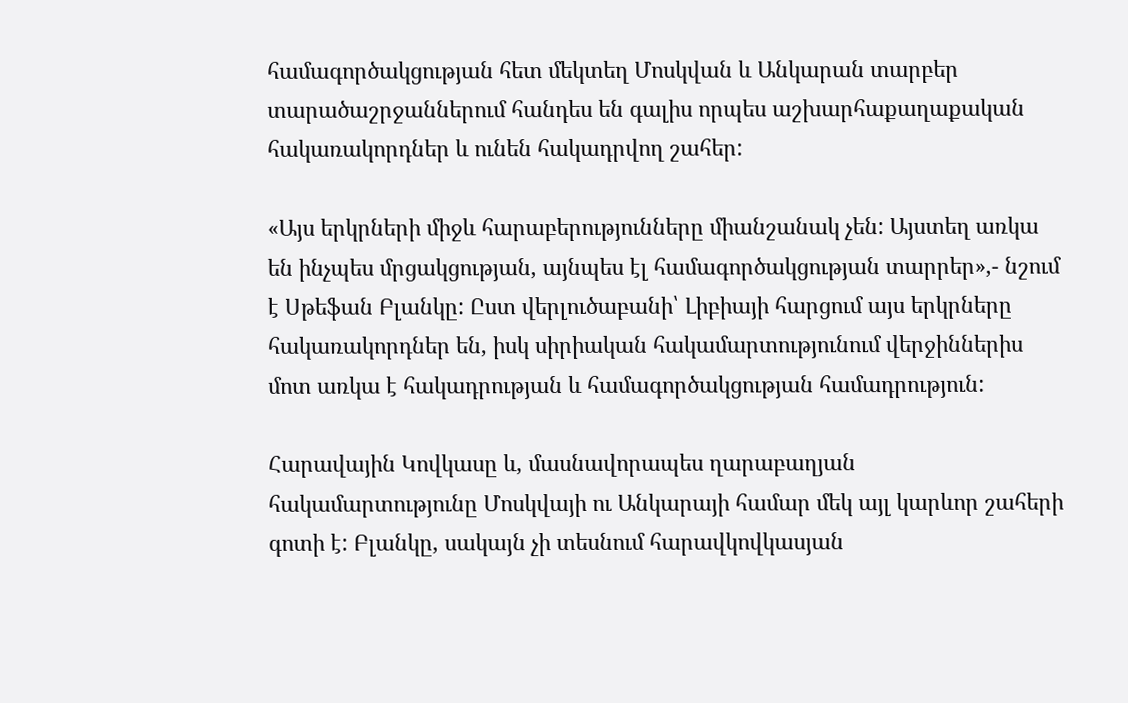համագործակցության հետ մեկտեղ Մոսկվան և Անկարան տարբեր տարածաշրջաններում հանդես են գալիս որպես աշխարհաքաղաքական հակառակորդներ և ունեն հակադրվող շահեր:

«Այս երկրների միջև հարաբերությունները միանշանակ չեն: Այստեղ առկա են ինչպես մրցակցության, այնպես էլ համագործակցության տարրեր»,- նշում է Սթեֆան Բլանկը: Ըստ վերլուծաբանի՝ Լիբիայի հարցում այս երկրները հակառակորդներ են, իսկ սիրիական հակամարտությունում վերջիններիս մոտ առկա է հակադրության և համագործակցության համադրություն:

Հարավային Կովկասը և, մասնավորապես ղարաբաղյան հակամարտությունը Մոսկվայի ու Անկարայի համար մեկ այլ կարևոր շահերի գոտի է: Բլանկը, սակայն չի տեսնում հարավկովկասյան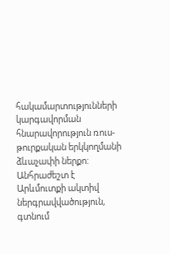հակամարտությունների կարգավորման հնարավորություն ռուս-թուրքական երկկողմանի ձևաչափի ներքո: Անհրաժեշտ է Արևմուտքի ակտիվ ներգրավվածություն, գտնում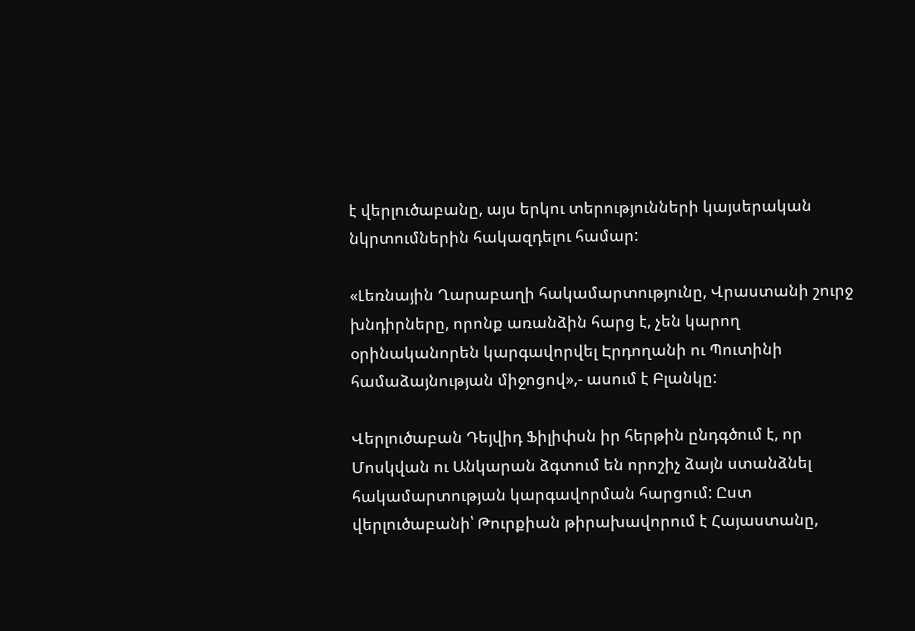է վերլուծաբանը, այս երկու տերությունների կայսերական նկրտումներին հակազդելու համար:

«Լեռնային Ղարաբաղի հակամարտությունը, Վրաստանի շուրջ խնդիրները, որոնք առանձին հարց է, չեն կարող օրինականորեն կարգավորվել Էրդողանի ու Պուտինի համաձայնության միջոցով»,- ասում է Բլանկը:

Վերլուծաբան Դեյվիդ Ֆիլիփսն իր հերթին ընդգծում է, որ Մոսկվան ու Անկարան ձգտում են որոշիչ ձայն ստանձնել հակամարտության կարգավորման հարցում: Ըստ վերլուծաբանի՝ Թուրքիան թիրախավորում է Հայաստանը,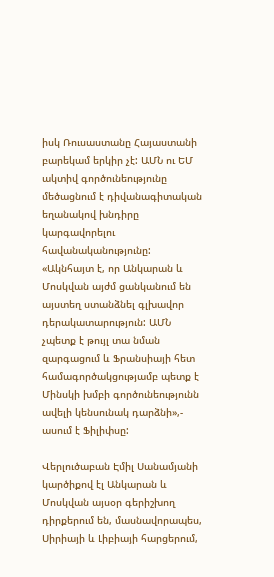իսկ Ռուսաստանը Հայաստանի բարեկամ երկիր չէ: ԱՄՆ ու ԵՄ ակտիվ գործունեությունը մեծացնում է դիվանագիտական եղանակով խնդիրը կարգավորելու հավանականությունը:
«Ակնհայտ է, որ Անկարան և Մոսկվան այժմ ցանկանում են այստեղ ստանձնել գլխավոր դերակատարություն: ԱՄՆ չպետք է թույլ տա նման զարգացում և Ֆրանսիայի հետ համագործակցությամբ պետք է Մինսկի խմբի գործունեությունն ավելի կենսունակ դարձնի»,- ասում է Ֆիլիփսը:

Վերլուծաբան Էմիլ Սանամյանի կարծիքով էլ Անկարան և Մոսկվան այսօր գերիշխող դիրքերում են, մասնավորապես, Սիրիայի և Լիբիայի հարցերում,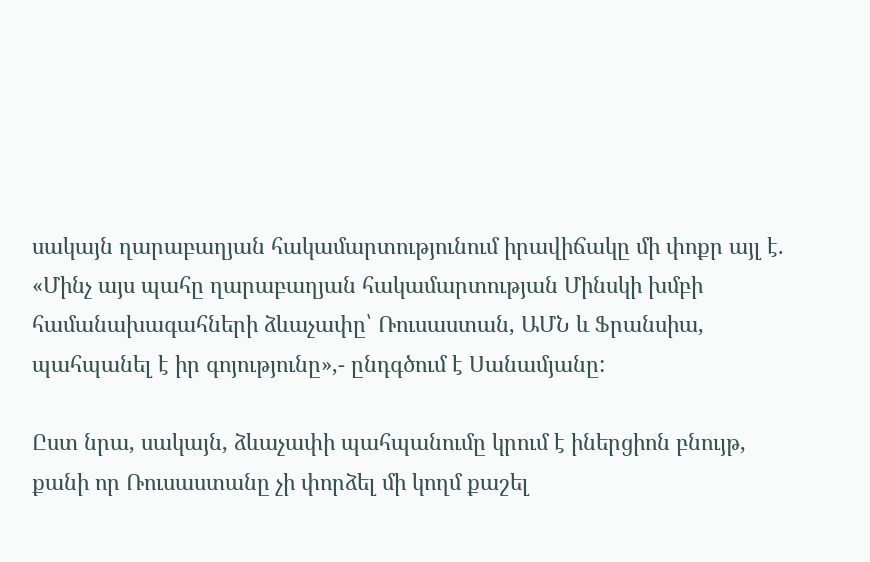սակայն ղարաբաղյան հակամարտությունում իրավիճակը մի փոքր այլ է. «Մինչ այս պահը ղարաբաղյան հակամարտության Մինսկի խմբի համանախագահների ձևաչափը՝ Ռուսաստան, ԱՄՆ և Ֆրանսիա, պահպանել է իր գոյությունը»,- ընդգծում է Սանամյանը:

Ըստ նրա, սակայն, ձևաչափի պահպանումը կրում է իներցիոն բնույթ, քանի որ Ռուսաստանը չի փորձել մի կողմ քաշել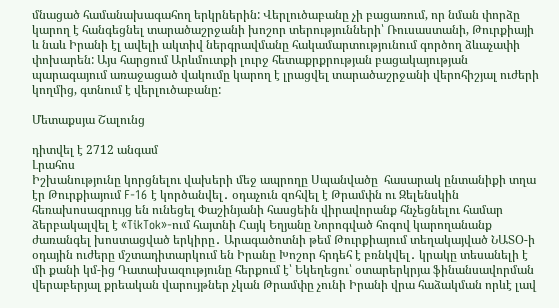մնացած համանախագահող երկրներին: Վերլուծաբանը չի բացառում, որ նման փորձը կարող է հանգեցնել տարածաշրջանի խոշոր տերությունների՝ Ռուսաստանի, Թուրքիայի և նաև Իրանի էլ ավելի ակտիվ ներգրավմանը հակամարտությունում գործող ձևաչափի փոխարեն: Այս հարցում Արևմուտքի լուրջ հետաքրքրության բացակայության պարագայում առաջացած վակումը կարող է լրացվել տարածաշրջանի վերոհիշյալ ուժերի կողմից, գտնում է վերլուծաբանը:

Մետաքսյա Շալունց

դիտվել է 2712 անգամ
Լրահոս
Իշխանությունը կորցնելու վախերի մեջ ապրողը Սպանվածը  հասարակ ընտանիքի տղա էր Թուրքիայում F-16 է կործանվել․ օդաչուն զոհվել է Թրամփն ու Զելենսկին հեռախոսազրույց են ունեցել Փաշինյանի հասցեին վիրավորանք հնչեցնելու համար ձերբակալվել է «TikTok»-ում հայտնի Հայկ Եղյանը Նորոգված հոգով կարողանանք ժառանգել խոստացված երկիրը․ Արագածոտնի թեմ Թուրքիայում տեղակայված ՆԱՏՕ-ի օդային ուժերը մշտադիտարկում են Իրանը Խոշոր հրդեհ է բռնկվել․ կրակը տեսանելի է մի քանի կմ-ից Դատախազությունը հերքում է՝ Եկեղեցու՝ օտարերկրյա ֆինանսավորման վերաբերյալ քրեական վարույթներ չկան Թրամփը չունի Իրանի վրա հաձակման որևէ լավ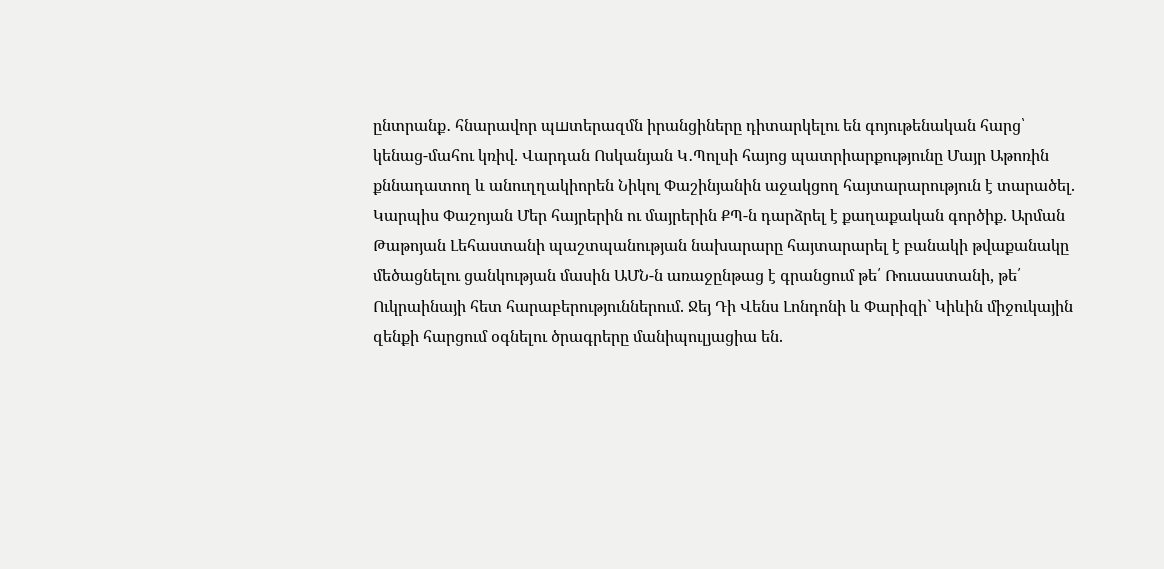ընտրանք․ հնարավոր պшտերազմն իրանցիները դիտարկելու են գոյութենական հարց՝ կենաց-մահու կռիվ. Վարդան Ոսկանյան Կ․Պոլսի հայոց պատրիարքությունը Մայր Աթոռին քննադատող և անուղղակիորեն Նիկոլ Փաշինյանին աջակցող հայտարարություն է տարածել. Կարպիս Փաշոյան Մեր հայրերին ու մայրերին ՔՊ-ն դարձրել է քաղաքական գործիք. Արման Թաթոյան Լեհաստանի պաշտպանության նախարարը հայտարարել է բանակի թվաքանակը մեծացնելու ցանկության մասին ԱՄՆ-ն առաջընթաց է գրանցում թե՛ Ռուսաստանի, թե՛ Ուկրաինայի հետ հարաբերություններում. Ջեյ Դի Վենս Լոնդոնի և Փարիզի` Կիևին միջուկային զենքի հարցում օգնելու ծրագրերը մանիպուլյացիա են.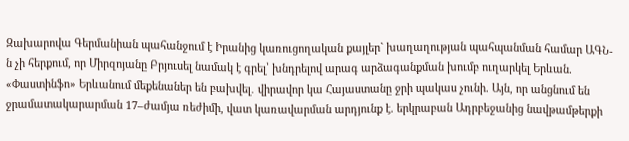Զախարովա Գերմանիան պահանջում է Իրանից կառուցողական քայլեր` խաղաղության պահպանման համար ԱԳՆ-ն չի հերքում, որ Միրզոյանը Բրյուսել նամակ է գրել՝ խնդրելով արագ արձագանքման խումբ ուղարկել Երևան. «Փաստինֆո» Երևանում մեքենաներ են բախվել․ վիրավոր կա Հայաստանը ջրի պակաս չունի. Այն, որ անցնում են ջրամատակարարման 17–ժամյա ռեժիմի, վատ կառավարման արդյունք է. երկրաբան Ադրբեջանից նավթամթերքի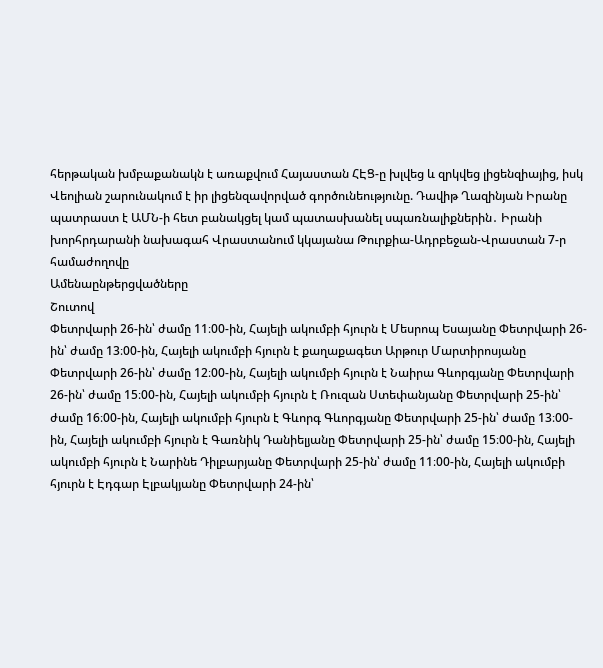հերթական խմբաքանակն է առաքվում Հայաստան ՀԷՑ-ը խլվեց և զրկվեց լիցենզիայից, իսկ Վեոլիան շարունակում է իր լիցենզավորված գործունեությունը. Դավիթ Ղազինյան Իրանը պատրաստ է ԱՄՆ-ի հետ բանակցել կամ պատասխանել սպառնալիքներին․ Իրանի խորհրդարանի նախագահ Վրաստանում կկայանա Թուրքիա-Ադրբեջան-Վրաստան 7-ր համաժողովը
Ամենաընթերցվածները
Շուտով
Փետրվարի 26-ին՝ ժամը 11։00-ին, Հայելի ակումբի հյուրն է Մեսրոպ Եսայանը Փետրվարի 26-ին՝ ժամը 13։00-ին, Հայելի ակումբի հյուրն է քաղաքագետ Արթուր Մարտիրոսյանը Փետրվարի 26-ին՝ ժամը 12։00-ին, Հայելի ակումբի հյուրն է Նաիրա Գևորգյանը Փետրվարի 26-ին՝ ժամը 15։00-ին, Հայելի ակումբի հյուրն է Ռուզան Ստեփանյանը Փետրվարի 25-ին՝ ժամը 16։00-ին, Հայելի ակումբի հյուրն է Գևորգ Գևորգյանը Փետրվարի 25-ին՝ ժամը 13։00-ին, Հայելի ակումբի հյուրն է Գառնիկ Դանիելյանը Փետրվարի 25-ին՝ ժամը 15։00-ին, Հայելի ակումբի հյուրն է Նարինե Դիլբարյանը Փետրվարի 25-ին՝ ժամը 11։00-ին, Հայելի ակումբի հյուրն է Էդգար Էլբակյանը Փետրվարի 24-ին՝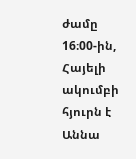ժամը 16։00-ին, Հայելի ակումբի հյուրն է Աննա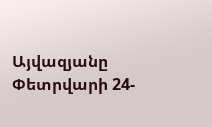Այվազյանը Փետրվարի 24-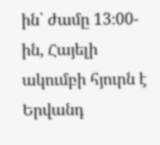ին՝ ժամը 13։00-ին, Հայելի ակումբի հյուրն է Երվանդ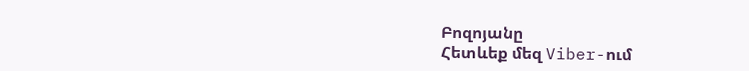Բոզոյանը
Հետևեք մեզ Viber-ում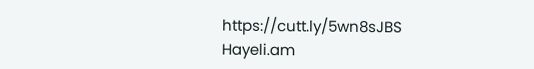https://cutt.ly/5wn8sJBS
Hayeli.am